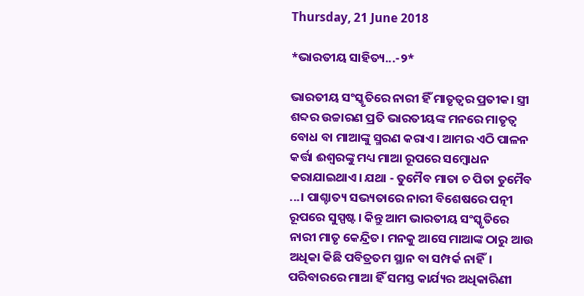Thursday, 21 June 2018

*ଭାରତୀୟ ସାହିତ୍ୟ...-୨*

ଭାରତୀୟ ସଂସ୍କୃତିରେ ନାରୀ ହିଁ ମାତୃତ୍ୱର ପ୍ରତୀକ। ସ୍ତ୍ରୀ ଶବ୍ଦର ଉଚ୍ଚାରଣ ପ୍ରତି ଭାରତୀୟଙ୍କ ମନରେ ମାତୃତ୍ୱ ବୋଧ ବା ମାଆଙ୍କୁ ସ୍ମରଣ କରାଏ। ଆମର ଏଠି ପାଳନ କର୍ତ୍ତା ଈଶ୍ୱରଙ୍କୁ ମଧ୍ୟ ମାଆ ରୂପରେ ସମ୍ବୋଧନ କରାଯାଇଥାଏ। ଯଥା - ତୁମୈବ ମାତା ଚ ପିତା ତୁମୈବ ...। ପାଶ୍ଚାତ୍ୟ ସଭ୍ୟତାରେ ନାରୀ ବିଶେଷରେ ପତ୍ନୀ ରୂପରେ ସୁସ୍ପଷ୍ଟ। କିନ୍ତୁ ଆମ ଭାରତୀୟ ସଂସ୍କୃତିରେ ନାରୀ ମାତୃ କେନ୍ଦ୍ରିତ। ମନକୁ ଆସେ ମାଆଙ୍କ ଠାରୁ ଆଉ ଅଧିକା କିଛି ପବିତ୍ରତମ ସ୍ଥାନ ବା ସମ୍ପର୍କ ନାହିଁ। ପରିବାରରେ ମାଆ ହିଁ ସମସ୍ତ କାର୍ଯ୍ୟର ଅଧିକାରିଣୀ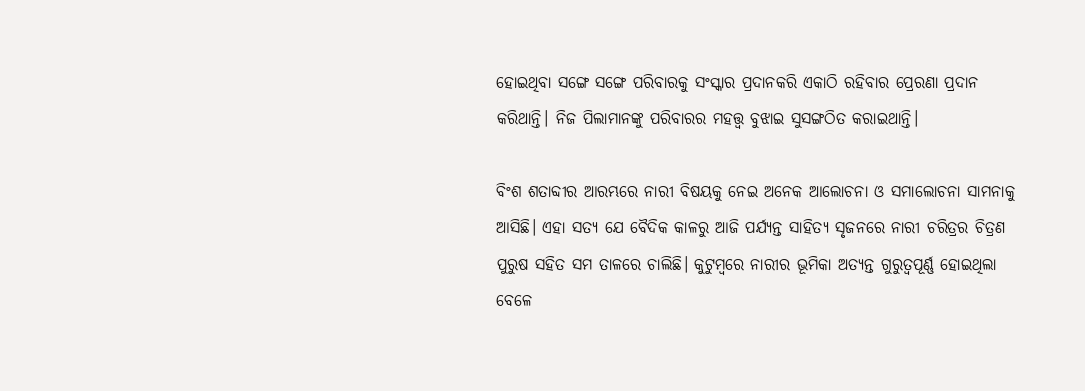ହୋଇଥିବା ସଙ୍ଗେ ସଙ୍ଗେ ପରିବାରକୁ ସଂସ୍କାର ପ୍ରଦାନକରି ଏକାଠି ରହିବାର ପ୍ରେରଣା ପ୍ରଦାନ କରିଥାନ୍ତି। ନିଜ ପିଲାମାନଙ୍କୁ ପରିବାରର ମହତ୍ତ୍ୱ ବୁଝାଇ ସୁସଙ୍ଗଠିତ କରାଇଥାନ୍ତି।

ବିଂଶ ଶତାବ୍ଦୀର ଆରମ୍ଭରେ ନାରୀ ବିଷୟକୁ ନେଇ ଅନେକ ଆଲୋଚନା ଓ ସମାଲୋଚନା ସାମନାକୁ ଆସିଛି। ଏହା ସତ୍ୟ ଯେ ବୈଦିକ କାଳରୁ ଆଜି ପର୍ଯ୍ୟନ୍ତ ସାହିତ୍ୟ ସୃଜନରେ ନାରୀ ଚରିତ୍ରର ଚିତ୍ରଣ ପୁରୁଷ ସହିତ ସମ ତାଳରେ ଚାଲିଛି। କୁଟୁମ୍ବରେ ନାରୀର ଭୂମିକା ଅତ୍ୟନ୍ତ ଗୁରୁତ୍ୱପୂର୍ଣ୍ଣ ହୋଇଥିଲା ବେଳେ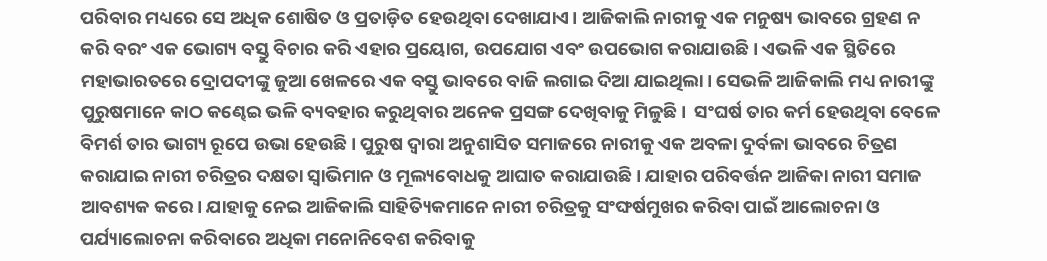ପରିବାର ମଧ୍ୟରେ ସେ ଅଧିକ ଶୋଷିତ ଓ ପ୍ରତାଡ଼ିତ ହେଉଥିବା ଦେଖାଯାଏ। ଆଜିକାଲି ନାରୀକୁ ଏକ ମନୁଷ୍ୟ ଭାବରେ ଗ୍ରହଣ ନ କରି ବରଂ ଏକ ଭୋଗ୍ୟ ବସ୍ତୁ ବିଚାର କରି ଏହାର ପ୍ରୟୋଗ, ଉପଯୋଗ ଏବଂ ଉପଭୋଗ କରାଯାଉଛି। ଏଭଳି ଏକ ସ୍ଥିତିରେ ମହାଭାରତରେ ଦ୍ରୋପଦୀଙ୍କୁ ଜୁଆ ଖେଳରେ ଏକ ବସ୍ତୁ ଭାବରେ ବାଜି ଲଗାଇ ଦିଆ ଯାଇଥିଲା। ସେଭଳି ଆଜିକାଲି ମଧ୍ୟ ନାରୀଙ୍କୁ ପୁରୁଷମାନେ କାଠ କଣ୍ଢେଇ ଭଳି ବ୍ୟବହାର କରୁଥିବାର ଅନେକ ପ୍ରସଙ୍ଗ ଦେଖିବାକୁ ମିଳୁଛି।  ସଂଘର୍ଷ ତାର କର୍ମ ହେଉଥିବା ବେଳେ ବିମର୍ଶ ତାର ଭାଗ୍ୟ ରୂପେ ଉଭା ହେଉଛି। ପୁରୁଷ ଦ୍ୱାରା ଅନୁଶାସିତ ସମାଜରେ ନାରୀକୁ ଏକ ଅବଳା ଦୁର୍ବଳା ଭାବରେ ଚିତ୍ରଣ କରାଯାଇ ନାରୀ ଚରିତ୍ରର ଦକ୍ଷତା ସ୍ୱାଭିମାନ ଓ ମୂଲ୍ୟବୋଧକୁ ଆଘାତ କରାଯାଉଛି। ଯାହାର ପରିବର୍ତ୍ତନ ଆଜିକା ନାରୀ ସମାଜ ଆବଶ୍ୟକ କରେ। ଯାହାକୁ ନେଇ ଆଜିକାଲି ସାହିତ୍ୟିକମାନେ ନାରୀ ଚରିତ୍ରକୁ ସଂଙ୍ଘର୍ଷମୁଖର କରିବା ପାଇଁ ଆଲୋଚନା ଓ ପର୍ଯ୍ୟାଲୋଚନା କରିବାରେ ଅଧିକା ମନୋନିବେଶ କରିବାକୁ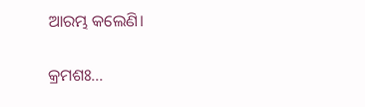ଆରମ୍ଭ କଲେଣି।

କ୍ରମଶଃ...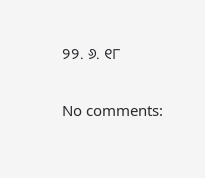୨୨. ୬. ୧୮

No comments: